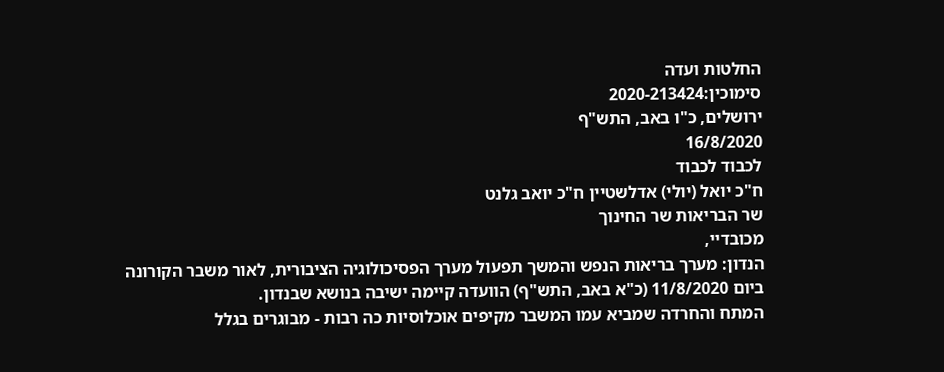החלטות ועדה
סימוכין:2020-213424
ירושלים, כ"ו באב, התש"ף
16/8/2020
לכבוד לכבוד
ח"כ יואל (יולי) אדלשטיין ח"כ יואב גלנט
שר הבריאות שר החינוך
מכובדיי,
הנדון: מערך בריאות הנפש והמשך תפעול מערך הפסיכולוגיה הציבורית, לאור משבר הקורונה
ביום 11/8/2020 (כ"א באב, התש"ף) הוועדה קיימה ישיבה בנושא שבנדון.
המתח והחרדה שמביא עמו המשבר מקיפים אוכלוסיות כה רבות - מבוגרים בגלל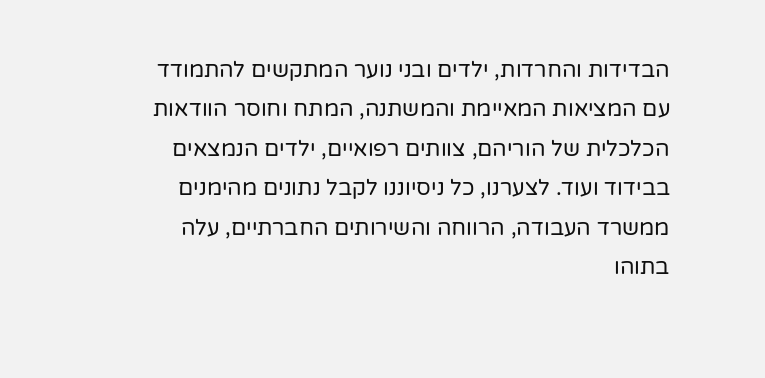הבדידות והחרדות, ילדים ובני נוער המתקשים להתמודד עם המציאות המאיימת והמשתנה, המתח וחוסר הוודאות הכלכלית של הוריהם, צוותים רפואיים, ילדים הנמצאים בבידוד ועוד. לצערנו, כל ניסיוננו לקבל נתונים מהימנים ממשרד העבודה, הרווחה והשירותים החברתיים, עלה בתוהו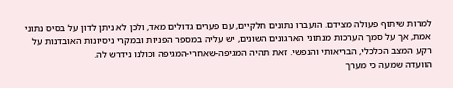למרות שיתוף פעולה מצידם. הועברו נתונים חלקיים, עם פערים גדולים מאד, ולכן לא ניתן לדון על בסיס נתוני אמת, אך על סמך הערכות מנתוני הארגונים השונים, יש עליה במספר הפניות ובמקרי ניסיונות האובדנות על רקע המצב הכלכלי, הבריאותי והנפשי. זאת תהיה המגיפה-שאחרי-המגיפה וכולנו נידרש לה.
הוועדה שמעה כי מערך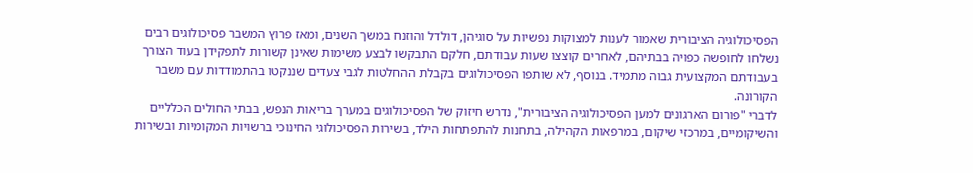הפסיכולוגיה הציבורית שאמור לענות למצוקות נפשיות על סוגיהן, דולדל והוזנח במשך השנים, ומאז פרוץ המשבר פסיכולוגים רבים נשלחו לחופשה כפויה בבתיהם, לאחרים קוצצו שעות עבודתם, חלקם התבקשו לבצע משימות שאינן קשורות לתפקידן בעוד הצורך בעבודתם המקצועית גבוה מתמיד. בנוסף, לא שותפו הפסיכולוגים בקבלת ההחלטות לגבי צעדים שננקטו בהתמודדות עם משבר הקורונה.
לדברי "פורום הארגונים למען הפסיכולוגיה הציבורית", נדרש חיזוק של הפסיכולוגים במערך בריאות הנפש, בבתי החולים הכלליים והשיקומיים, במרכזי שיקום, במרפאות הקהילה, בתחנות להתפתחות הילד, בשירות הפסיכולוגי החינוכי ברשויות המקומיות ובשירות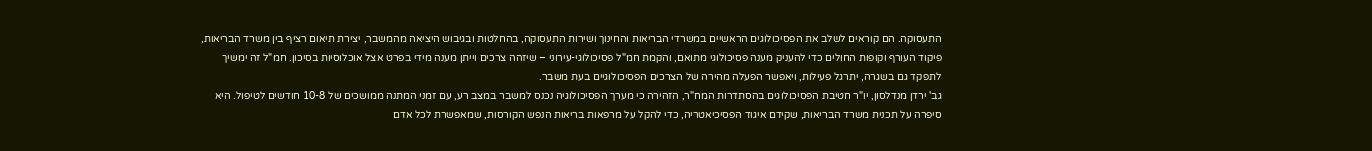התעסוקה. הם קוראים לשלב את הפסיכולוגים הראשיים במשרדי הבריאות והחינוך ושירות התעסוקה, בהחלטות ובגיבוש היציאה מהמשבר, יצירת תיאום רציף בין משרד הבריאות, פיקוד העורף וקופות החולים כדי להעניק מענה פסיכולוגי מתואם, והקמת חמ"ל פסיכולוגי-עירוני – שיזהה צרכים וייתן מענה מידי בפרט אצל אוכלוסיות בסיכון. חמ"ל זה ימשיך לתפקד גם בשגרה, יתרגל פעילות, ויאפשר הפעלה מהירה של הצרכים הפסיכולוגיים בעת משבר.
גב' ירדן מנדלסון, יו"ר חטיבת הפסיכולוגים בהסתדרות המח"ר, הזהירה כי מערך הפסיכולוגיה נכנס למשבר במצב רע, עם זמני המתנה ממושכים של 10-8 חודשים לטיפול. היא סיפרה על תכנית משרד הבריאות, שקידם איגוד הפסיכיאטריה, כדי להקל על מרפאות בריאות הנפש הקורסות, שמאפשרת לכל אדם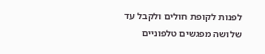לפנות לקופת חולים ולקבל עד שלושה מפגשים טלפוניים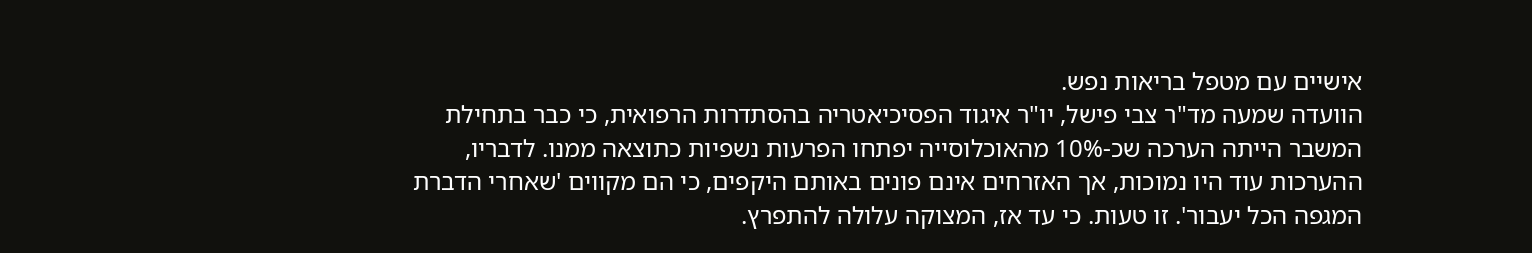אישיים עם מטפל בריאות נפש.
הוועדה שמעה מד"ר צבי פישל, יו"ר איגוד הפסיכיאטריה בהסתדרות הרפואית, כי כבר בתחילת המשבר הייתה הערכה שכ-10% מהאוכלוסייה יפתחו הפרעות נשפיות כתוצאה ממנו. לדבריו, ההערכות עוד היו נמוכות, אך האזרחים אינם פונים באותם היקפים, כי הם מקווים 'שאחרי הדברת המגפה הכל יעבור'. זו טעות. כי עד אז, המצוקה עלולה להתפרץ.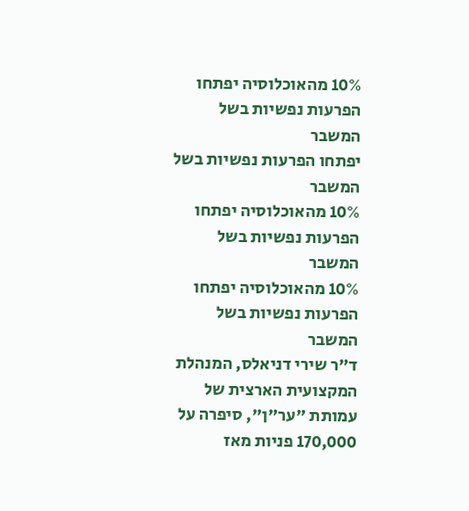10% מהאוכלוסיה יפתחו הפרעות נפשיות בשל המשבר
יפתחו הפרעות נפשיות בשל המשבר
10% מהאוכלוסיה יפתחו הפרעות נפשיות בשל המשבר
10% מהאוכלוסיה יפתחו הפרעות נפשיות בשל המשבר
ד"ר שירי דניאלס, המנהלת המקצועית הארצית של עמותת "ער"ן", סיפרה על 170,000 פניות מאז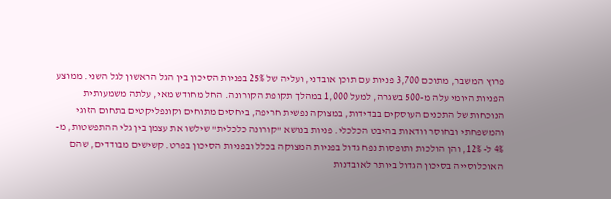פרוץ המשבר, מתוכם 3,700 פניות עם תוכן אובדני, ועליה של 25% בפניות הסיכון בין הגל הראשון לגל השני. ממוצע הפניות היומי עלה מ-500 בשגרה, למעל 1,000 במהלך תקופת הקורונה. החל מחודש מאי, עלתה משמעותית הנוכחות של התכנים העוסקים בבדידות, במצוקה נפשית חריפה, ביחסים מתוחים וקונפליקטים בתחום הזוגי והמשפחתי ובחוסר וודאות בהיבט הכלכלי. פניות בנושא "קורונה כלכלית" שילשו את עצמן בין גלי ההתפשטות, מ- 4% ל- 12%, והן הולכות ותופסות נפח גדול בפניות המצוקה בכלל ובפניות הסיכון בפרט. קשישים מבודדים, שהם האוכלוסייה בסיכון הגדול ביותר לאובדנות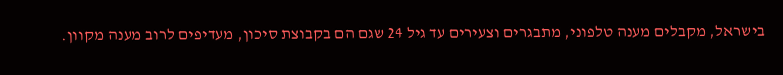בישראל, מקבלים מענה טלפוני, מתבגרים וצעירים עד גיל 24 שגם הם בקבוצת סיכון, מעדיפים לרוב מענה מקוון.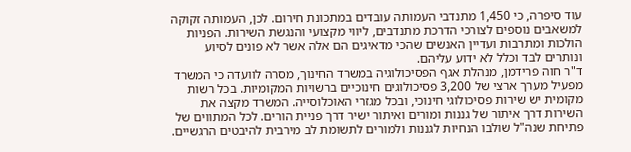עוד סיפרה, כי 1,450 מתנדבי העמותה עובדים במתכונת חירום. לכן, העמותה זקוקה למשאבים נוספים לצורכי הדרכת מתנדבים, ליווי מקצועי והנגשת השירות. הפניות הולכות ומתרבות ועדיין האנשים שהכי מדאיגים הם אלה אשר לא פונים לסיוע ונותרים לבד וכלל לא ידוע עליהם.
ד"ר חוה פרידמן, מנהלת אגף הפסיכולוגיה במשרד החינוך, מסרה לוועדה כי המשרד מפעיל מערך ארצי של 3,200 פסיכולוגים חינוכיים ברשויות המקומיות. בכל רשות מקומית יש שירות פסיכולוגי חינוכי, ובכל מגזרי האוכלוסייה. המשרד מקצה את השירות דרך איתור של גננות ומורים ואיתור ישיר דרך פניית הורים. לכל המתווים של פתיחת שנה"ל שולבו הנחיות לגננות ולמורים לתשומת לב מירבית להיבטים הרגשיים.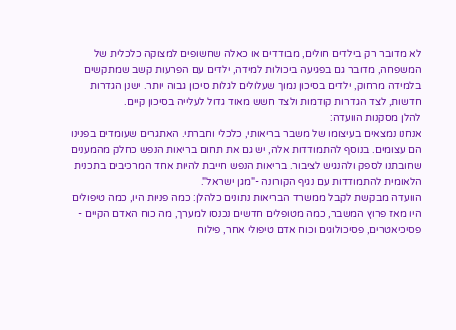לא מדובר רק בילדים חולים, מבודדים או כאלה שחשופים למצוקה כלכלית של המשפחה, מדובר גם בפגיעה ביכולות למידה, ילדים עם הפרעות קשב שמתקשים בלמידה מרחוק, ילדים בסיכון נמוך שעלולים לגלות סיכון גבוה יותר. ישנן הגדרות חדשות, לצד הגדרות קודמות ולצד חשש מאוד גדול לעלייה בסיכון קיים.
להלן מסקנות הוועדה:
אנחנו נמצאים בעיצומו של משבר בריאותי, כלכלי וחברתי. האתגרים שעומדים בפנינו הם עצומים. בנוסף להתמודדות אלה, יש גם את תחום בריאות הנפש כחלק מהמענים שחובתנו לספק ולהנגיש לציבור. בריאות הנפש חייבת להיות אחד המרכיבים בתכנית הלאומית להתמודדות עם נגיף הקורונה -"מגן ישראל".
הוועדה מבקשת לקבל ממשרד הבריאות נתונים כלהלן: כמה פניות היו, כמה טיפולים היו מאז פרוץ המשבר, כמה מטופלים חדשים נכנסו למערך, מה כוח האדם הקיים - פסיכיאטרים, פסיכולוגים וכוח אדם טיפולי אחר, פילוח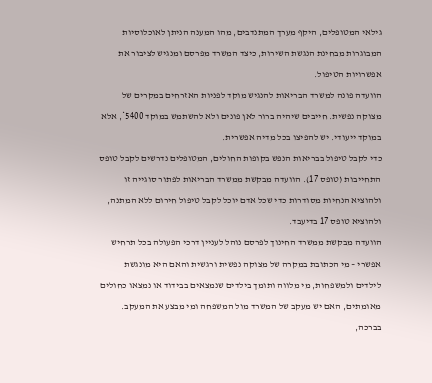גילאי המטופלים, היקף מערך המתנדבים, מהו המענה הניתן לאוכלוסיות המבוגרות מבחינת הנגשת השירות, כיצד המשרד מפרסם ומנגיש לציבור את אפשרויות הטיפול.
הוועדה פונה למשרד הבריאות להנגיש מוקד לפניות האזרחים במקרים של מצוקה נפשית. חייבים שיהיה ברור לאן פונים ולא להשתמש במוקד 5400*, אלא במוקד ייעודי. יש להפיצו בכל מדיה אפשרית.
כדי לקבל טיפול בבריאות הנפש בקופות החולים, המטופלים נדרשים לקבל טופס התחייבות (טופס 17). הוועדה מבקשת ממשרד הבריאות לפתור סוגייה זו ולהוציא הנחיות מסודרות כדי שכל אדם יוכל לקבל טיפול חירום ללא המתנה, ולהוציא טופס 17 בדיעבד.
הוועדה מבקשת ממשרד החינוך לפרסם נוהל לעניין דרכי הפעולה בכל תרחיש אפשרי – מי הכתובת במקרה של מצוקה נפשית ורגשית והאם היא מונגשת לילדים ולמשפחות, מי מלווה ותומך בילדים שנמצאים בבידוד או נמצאו כחולים מאומתים, האם יש מעקב של המשרד מול המשפחה ומי מבצע את המעקב.
בברכה,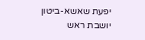יפעת שאשא-ביטון
יושבת ראש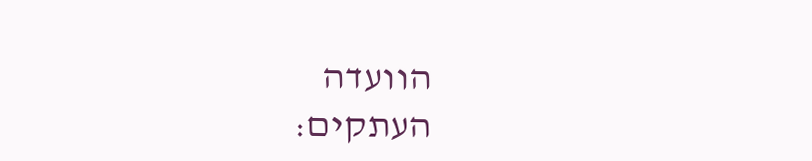הוועדה
העתקים: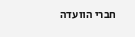חברי הוועדה